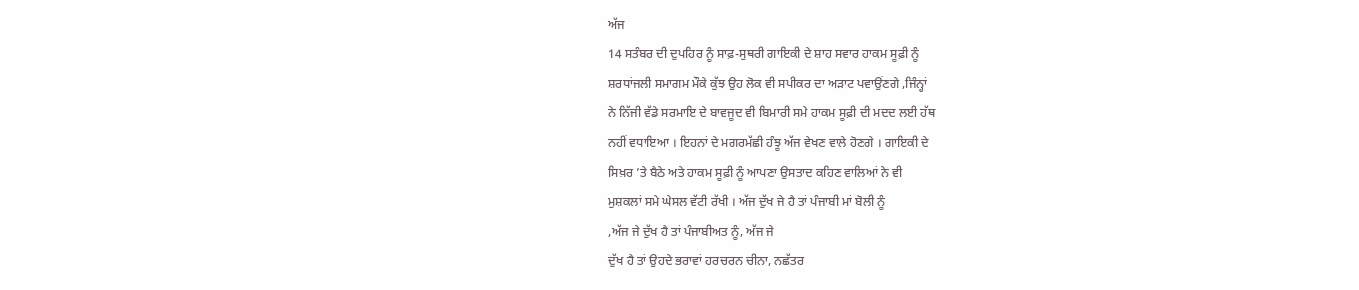ਅੱਜ
14 ਸਤੰਬਰ ਦੀ ਦੁਪਹਿਰ ਨੂੰ ਸਾਫ਼-ਸੁਥਰੀ ਗਾਇਕੀ ਦੇ ਸ਼ਾਹ ਸਵਾਰ ਹਾਕਮ ਸੂਫ਼ੀ ਨੂੰ
ਸ਼ਰਧਾਂਜਲੀ ਸਮਾਗਮ ਮੌਕੇ ਕੁੱਝ ਉਹ ਲੋਕ ਵੀ ਸਪੀਕਰ ਦਾ ਅੜਾਟ ਪਵਾਉਂਣਗੇ ,ਜਿੰਨ੍ਹਾਂ
ਨੇ ਨਿੱਜੀ ਵੱਡੇ ਸਰਮਾਇ ਦੇ ਬਾਵਜੂਦ ਵੀ ਬਿਮਾਰੀ ਸਮੇ ਹਾਕਮ ਸੂਫ਼ੀ ਦੀ ਮਦਦ ਲਈ ਹੱਥ
ਨਹੀਂ ਵਧਾਇਆ । ਇਹਨਾਂ ਦੇ ਮਗਰਮੱਛੀ ਹੰਝੂ ਅੱਜ ਵੇਖਣ ਵਾਲੇ ਹੋਣਗੇ । ਗਾਇਕੀ ਦੇ
ਸਿਖ਼ਰ ’ਤੇ ਬੈਠੇ ਅਤੇ ਹਾਕਮ ਸੂਫ਼ੀ ਨੂੰ ਆਪਣਾ ਉਸਤਾਦ ਕਹਿਣ ਵਾਲਿਆਂ ਨੇ ਵੀ
ਮੁਸ਼ਕਲਾਂ ਸਮੇ ਘੇਸਲ ਵੱਟੀ ਰੱਖੀ । ਅੱਜ ਦੁੱਖ ਜੇ ਹੈ ਤਾਂ ਪੰਜਾਬੀ ਮਾਂ ਬੋਲੀ ਨੂੰ
,ਅੱਜ ਜੇ ਦੁੱਖ ਹੈ ਤਾਂ ਪੰਜਾਬੀਅਤ ਨੂੰ, ਅੱਜ ਜੇ
ਦੁੱਖ ਹੈ ਤਾਂ ਉਹਦੇ ਭਰਾਵਾਂ ਹਰਚਰਨ ਚੀਨਾ, ਨਛੱਤਰ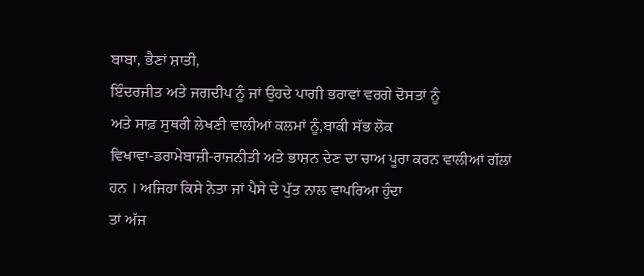ਬਾਬਾ, ਭੈਣਾਂ ਸ਼ਾਤੀ,
ਇੰਦਰਜੀਤ ਅਤੇ ਜਗਦੀਪ ਨੂੰ ਜਾਂ ਉਹਦੇ ਪਾਗੀ ਭਰਾਵਾਂ ਵਰਗੇ ਦੋਸਤਾਂ ਨੂੰ
ਅਤੇ ਸਾਫ਼ ਸੁਥਰੀ ਲੇਖਣੀ ਵਾਲੀਆਂ ਕਲਮਾਂ ਨੂੰ,ਬਾਕੀ ਸੱਭ ਲੋਕ
ਵਿਖਾਵਾ-ਡਰਾਮੇਬਾਜ਼ੀ-ਰਾਜਨੀਤੀ ਅਤੇ ਭਾਸ਼ਨ ਦੇਣ ਦਾ ਚਾਅ ਪੂਰਾ ਕਰਨ ਵਾਲੀਆਂ ਗੱਲਾਂ
ਹਨ । ਅਜਿਹਾ ਕਿਸੇ ਨੇਤਾ ਜਾਂ ਪੈਸੇ ਦੇ ਪੁੱਤ ਨਾਲ ਵਾਪਰਿਆ ਹੁੰਦਾ
ਤਾਂ ਅੱਜ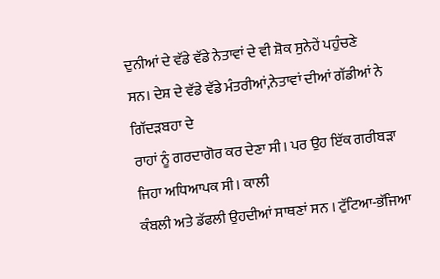ਦੁਨੀਆਂ ਦੇ ਵੱਡੇ ਵੱਡੇ ਨੇਤਾਵਾਂ ਦੇ ਵੀ ਸ਼ੋਕ ਸੁਨੇਹੇਂ ਪਹੁੰਚਣੇ
ਸਨ। ਦੇਸ਼ ਦੇ ਵੱਡੇ ਵੱਡੇ ਮੰਤਰੀਆਂ,ਨੇਤਾਵਾਂ ਦੀਆਂ ਗੱਡੀਆਂ ਨੇ ਗਿੱਦੜਬਹਾ ਦੇ
ਰਾਹਾਂ ਨੂੰ ਗਰਦਾਗੋਰ ਕਰ ਦੇਣਾ ਸੀ। ਪਰ ਉਹ ਇੱਕ ਗਰੀਬੜਾ ਜਿਹਾ ਅਧਿਆਪਕ ਸੀ। ਕਾਲੀ
ਕੰਬਲੀ ਅਤੇ ਡੱਫਲੀ ਉਹਦੀਆਂ ਸਾਥਣਾਂ ਸਨ । ਟੁੱਟਿਆ-ਭੱਜਿਆ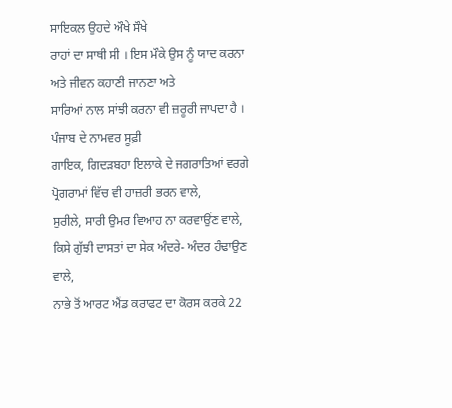ਸਾਇਕਲ ਉਹਦੇ ਔਖੇ ਸੌਖੇ
ਰਾਹਾਂ ਦਾ ਸਾਥੀ ਸੀ । ਇਸ ਮੌਕੇ ਉਸ ਨੂੰ ਯਾਦ ਕਰਨਾ ਅਤੇ ਜੀਵਨ ਕਹਾਣੀ ਜਾਨਣਾ ਅਤੇ
ਸਾਰਿਆਂ ਨਾਲ ਸਾਂਝੀ ਕਰਨਾ ਵੀ ਜ਼ਰੂਰੀ ਜਾਪਦਾ ਹੈ । ਪੰਜਾਬ ਦੇ ਨਾਮਵਰ ਸੂਫ਼ੀ
ਗਾਇਕ, ਗਿਦੜਬਹਾ ਇਲਾਕੇ ਦੇ ਜਗਰਾਤਿਆਂ ਵਰਗੇ
ਪ੍ਰੋਗਰਾਮਾਂ ਵਿੱਚ ਵੀ ਹਾਜ਼ਰੀ ਭਰਨ ਵਾਲੇ,
ਸੁਰੀਲੇ, ਸਾਰੀ ਉਮਰ ਵਿਆਹ ਨਾ ਕਰਵਾਉਂਣ ਵਾਲੇ,
ਕਿਸੇ ਗੁੱਝੀ ਦਾਸਤਾਂ ਦਾ ਸੇਕ ਅੰਦਰੇ- ਅੰਦਰ ਹੰਢਾਉਣ ਵਾਲੇ,
ਨਾਭੇ ਤੋਂ ਆਰਟ ਐਂਡ ਕਰਾਫਟ ਦਾ ਕੋਰਸ ਕਰਕੇ 22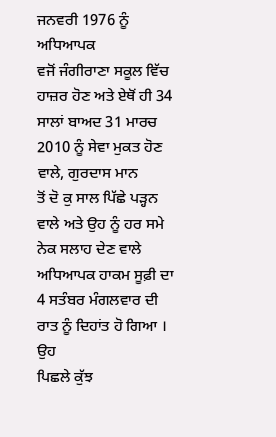ਜਨਵਰੀ 1976 ਨੂੰ ਅਧਿਆਪਕ
ਵਜੋਂ ਜੰਗੀਰਾਣਾ ਸਕੂਲ ਵਿੱਚ ਹਾਜ਼ਰ ਹੋਣ ਅਤੇ ਏਥੋਂ ਹੀ 34 ਸਾਲਾਂ ਬਾਅਦ 31 ਮਾਰਚ
2010 ਨੂੰ ਸੇਵਾ ਮੁਕਤ ਹੋਣ ਵਾਲੇ, ਗੁਰਦਾਸ ਮਾਨ
ਤੋਂ ਦੋ ਕੁ ਸਾਲ ਪਿੱਛੇ ਪੜ੍ਹਨ ਵਾਲੇ ਅਤੇ ਉਹ ਨੂੰ ਹਰ ਸਮੇ ਨੇਕ ਸਲਾਹ ਦੇਣ ਵਾਲੇ
ਅਧਿਆਪਕ ਹਾਕਮ ਸੂਫ਼ੀ ਦਾ 4 ਸਤੰਬਰ ਮੰਗਲਵਾਰ ਦੀ ਰਾਤ ਨੂੰ ਦਿਹਾਂਤ ਹੋ ਗਿਆ । ਉਹ
ਪਿਛਲੇ ਕੁੱਝ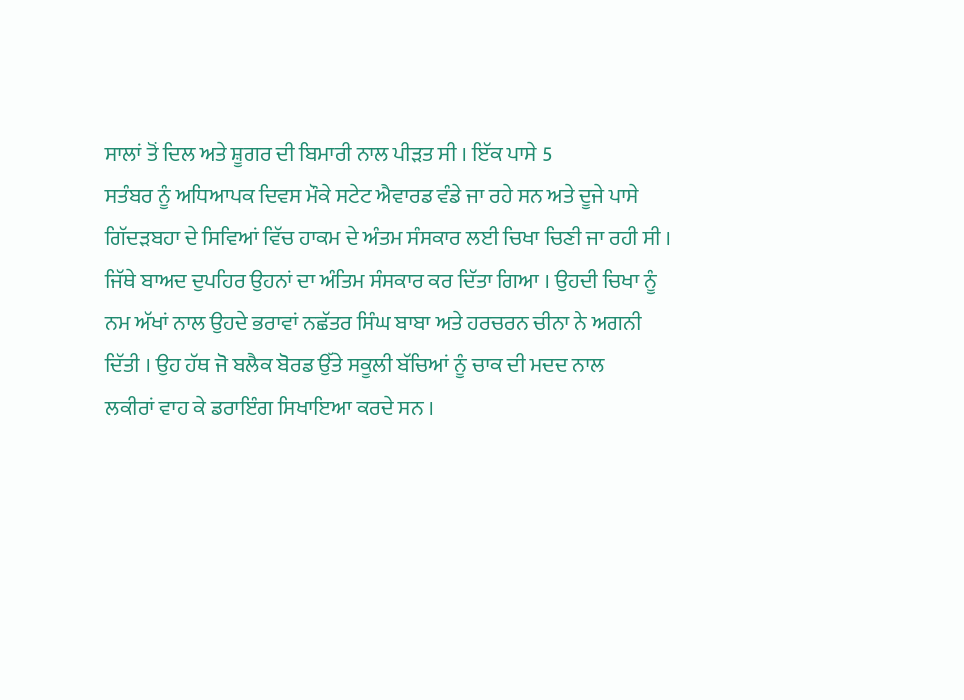ਸਾਲਾਂ ਤੋਂ ਦਿਲ ਅਤੇ ਸ਼ੂਗਰ ਦੀ ਬਿਮਾਰੀ ਨਾਲ ਪੀੜਤ ਸੀ । ਇੱਕ ਪਾਸੇ 5
ਸਤੰਬਰ ਨੂੰ ਅਧਿਆਪਕ ਦਿਵਸ ਮੌਕੇ ਸਟੇਟ ਐਵਾਰਡ ਵੰਡੇ ਜਾ ਰਹੇ ਸਨ ਅਤੇ ਦੂਜੇ ਪਾਸੇ
ਗਿੱਦੜਬਹਾ ਦੇ ਸਿਵਿਆਂ ਵਿੱਚ ਹਾਕਮ ਦੇ ਅੰਤਮ ਸੰਸਕਾਰ ਲਈ ਚਿਖਾ ਚਿਣੀ ਜਾ ਰਹੀ ਸੀ ।
ਜਿੱਥੇ ਬਾਅਦ ਦੁਪਹਿਰ ਉਹਨਾਂ ਦਾ ਅੰਤਿਮ ਸੰਸਕਾਰ ਕਰ ਦਿੱਤਾ ਗਿਆ । ਉਹਦੀ ਚਿਖਾ ਨੂੰ
ਨਮ ਅੱਖਾਂ ਨਾਲ ਉਹਦੇ ਭਰਾਵਾਂ ਨਛੱਤਰ ਸਿੰਘ ਬਾਬਾ ਅਤੇ ਹਰਚਰਨ ਚੀਨਾ ਨੇ ਅਗਨੀ
ਦਿੱਤੀ । ਉਹ ਹੱਥ ਜੋ ਬਲੈਕ ਬੋਰਡ ਉੱਤੇ ਸਕੂਲੀ ਬੱਚਿਆਂ ਨੂੰ ਚਾਕ ਦੀ ਮਦਦ ਨਾਲ
ਲਕੀਰਾਂ ਵਾਹ ਕੇ ਡਰਾਇੰਗ ਸਿਖਾਇਆ ਕਰਦੇ ਸਨ ।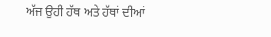ਅੱਜ ਉਹੀ ਹੱਥ ਅਤੇ ਹੱਥਾਂ ਦੀਆਂ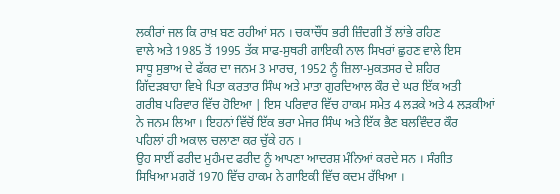ਲਕੀਰਾਂ ਜਲ ਕਿ ਰਾਖ਼ ਬਣ ਰਹੀਆਂ ਸਨ । ਚਕਾਚੌਂਧ ਭਰੀ ਜ਼ਿੰਦਗੀ ਤੋਂ ਲਾਂਭੇ ਰਹਿਣ
ਵਾਲੇ ਅਤੇ 1985 ਤੋਂ 1995 ਤੱਕ ਸਾਫ-ਸੁਥਰੀ ਗਾਇਕੀ ਨਾਲ ਸਿਖਰਾਂ ਛੁਹਣ ਵਾਲੇ ਇਸ
ਸਾਧੂ ਸੁਭਾਅ ਦੇ ਫੱਕਰ ਦਾ ਜਨਮ 3 ਮਾਰਚ, 1952 ਨੂੰ ਜ਼ਿਲਾ-ਮੁਕਤਸਰ ਦੇ ਸ਼ਹਿਰ
ਗਿੱਦੜਬਾਹਾ ਵਿਖੇ ਪਿਤਾ ਕਰਤਾਰ ਸਿੰਘ ਅਤੇ ਮਾਤਾ ਗੁਰਦਿਆਲ ਕੌਰ ਦੇ ਘਰ ਇੱਕ ਅਤੀ
ਗਰੀਬ ਪਰਿਵਾਰ ਵਿੱਚ ਹੋਇਆ | ਇਸ ਪਰਿਵਾਰ ਵਿੱਚ ਹਾਕਮ ਸਮੇਤ 4 ਲੜਕੇ ਅਤੇ 4 ਲੜਕੀਆਂ
ਨੇ ਜਨਮ ਲਿਆ । ਇਹਨਾਂ ਵਿੱਚੋਂ ਇੱਕ ਭਰਾ ਮੇਜਰ ਸਿੰਘ ਅਤੇ ਇੱਕ ਭੈਣ ਬਲਵਿੰਦਰ ਕੌਰ
ਪਹਿਲਾਂ ਹੀ ਅਕਾਲ ਚਲਾਣਾ ਕਰ ਚੁੱਕੇ ਹਨ ।
ਉਹ ਸਾਈਂ ਫਰੀਦ ਮੁਹੰਮਦ ਫਰੀਦ ਨੂੰ ਆਪਣਾ ਆਦਰਸ਼ ਮੰਨਿਆਂ ਕਰਦੇ ਸਨ । ਸੰਗੀਤ
ਸਿਖਿਆ ਮਗਰੋਂ 1970 ਵਿੱਚ ਹਾਕਮ ਨੇ ਗਾਇਕੀ ਵਿੱਚ ਕਦਮ ਰੱਖਿਆ ।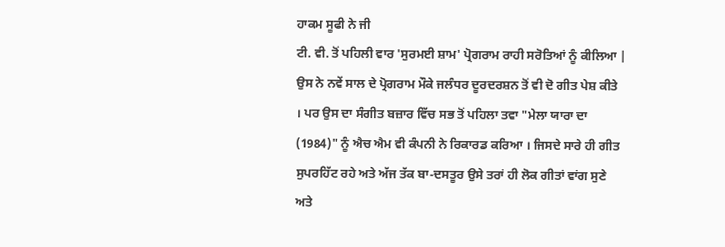ਹਾਕਮ ਸੂਫੀ ਨੇ ਜੀ
ਟੀ. ਵੀ. ਤੋਂ ਪਹਿਲੀ ਵਾਰ 'ਸੁਰਮਈ ਸ਼ਾਮ' ਪ੍ਰੋਗਰਾਮ ਰਾਹੀ ਸਰੋਤਿਆਂ ਨੂੰ ਕੀਲਿਆ |
ਉਸ ਨੇ ਨਵੇਂ ਸਾਲ ਦੇ ਪ੍ਰੋਗਰਾਮ ਮੌਕੇ ਜਲੰਧਰ ਦੂਰਦਰਸ਼ਨ ਤੋਂ ਵੀ ਦੋ ਗੀਤ ਪੇਸ਼ ਕੀਤੇ
। ਪਰ ਉਸ ਦਾ ਸੰਗੀਤ ਬਜ਼ਾਰ ਵਿੱਚ ਸਭ ਤੋਂ ਪਹਿਲਾ ਤਵਾ "ਮੇਲਾ ਯਾਰਾ ਦਾ
(1984)" ਨੂੰ ਐਚ ਐਮ ਵੀ ਕੰਪਨੀ ਨੇ ਰਿਕਾਰਡ ਕਰਿਆ । ਜਿਸਦੇ ਸਾਰੇ ਹੀ ਗੀਤ
ਸੁਪਰਹਿੱਟ ਰਹੇ ਅਤੇ ਅੱਜ ਤੱਕ ਬਾ-ਦਸਤੂਰ ਉਸੇ ਤਰਾਂ ਹੀ ਲੋਕ ਗੀਤਾਂ ਵਾਂਗ ਸੁਣੇ
ਅਤੇ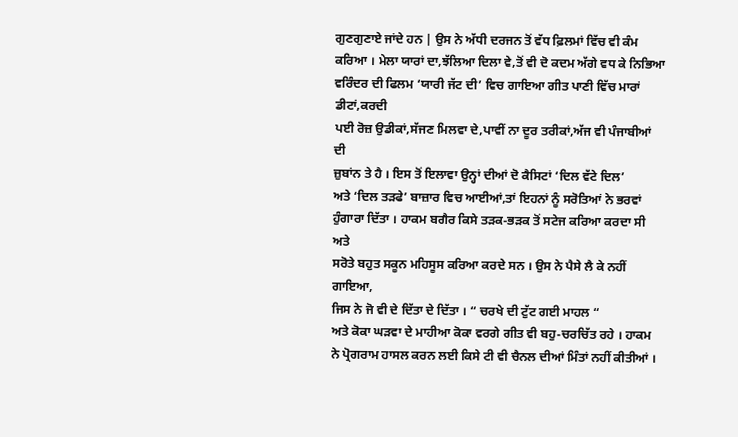ਗੁਣਗੁਣਾਏ ਜਾਂਦੇ ਹਨ | ਉਸ ਨੇ ਅੱਧੀ ਦਰਜਨ ਤੋਂ ਵੱਧ ਫ਼ਿਲਮਾਂ ਵਿੱਚ ਵੀ ਕੰਮ
ਕਰਿਆ । ਮੇਲਾ ਯਾਰਾਂ ਦਾ,ਝੱਲਿਆ ਦਿਲਾ ਵੇ,ਤੋਂ ਵੀ ਦੋ ਕਦਮ ਅੱਗੇ ਵਧ ਕੇ ਨਿਭਿਆ
ਵਰਿੰਦਰ ਦੀ ਫਿਲਮ ‘ਯਾਰੀ ਜੱਟ ਦੀ’ ਵਿਚ ਗਾਇਆ ਗੀਤ ਪਾਣੀ ਵਿੱਚ ਮਾਰਾਂ ਡੀਟਾਂ,ਕਰਦੀ
ਪਈ ਰੋਜ਼ ਉਡੀਕਾਂ,ਸੱਜਣ ਮਿਲਵਾ ਦੇ,ਪਾਵੀਂ ਨਾ ਦੂਰ ਤਰੀਕਾਂ,ਅੱਜ ਵੀ ਪੰਜਾਬੀਆਂ ਦੀ
ਜ਼ੁਬਾਂਨ ਤੇ ਹੈ । ਇਸ ਤੋਂ ਇਲਾਵਾ ਉਨ੍ਹਾਂ ਦੀਆਂ ਦੋ ਕੈਸਿਟਾਂ ‘ਦਿਲ ਵੱਟੇ ਦਿਲ’
ਅਤੇ ‘ਦਿਲ ਤੜਫੇ’ ਬਾਜ਼ਾਰ ਵਿਚ ਆਈਆਂ,ਤਾਂ ਇਹਨਾਂ ਨੂੰ ਸਰੋਤਿਆਂ ਨੇ ਭਰਵਾਂ
ਹੁੰਗਾਰਾ ਦਿੱਤਾ । ਹਾਕਮ ਬਗੈਰ ਕਿਸੇ ਤੜਕ-ਭੜਕ ਤੋਂ ਸਟੇਜ ਕਰਿਆ ਕਰਦਾ ਸੀ ਅਤੇ
ਸਰੋਤੇ ਬਹੁਤ ਸਕੂਨ ਮਹਿਸੂਸ ਕਰਿਆ ਕਰਦੇ ਸਨ । ਉਸ ਨੇ ਪੈਸੇ ਲੈ ਕੇ ਨਹੀਂ ਗਾਇਆ,
ਜਿਸ ਨੇ ਜੋ ਵੀ ਦੇ ਦਿੱਤਾ ਦੇ ਦਿੱਤਾ । “ ਚਰਖੇ ਦੀ ਟੁੱਟ ਗਈ ਮਾਹਲ “
ਅਤੇ ਕੋਕਾ ਘੜਵਾ ਦੇ ਮਾਹੀਆ ਕੋਕਾ ਵਰਗੇ ਗੀਤ ਵੀ ਬਹੁ-ਚਰਚਿੱਤ ਰਹੇ । ਹਾਕਮ
ਨੇ ਪ੍ਰੋਗਰਾਮ ਹਾਸਲ ਕਰਨ ਲਈ ਕਿਸੇ ਟੀ ਵੀ ਚੈਨਲ ਦੀਆਂ ਮਿੰਤਾਂ ਨਹੀਂ ਕੀਤੀਆਂ ।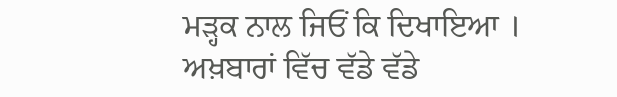ਮੜ੍ਹਕ ਨਾਲ ਜਿਓਂ ਕਿ ਦਿਖਾਇਆ । ਅਖ਼ਬਾਰਾਂ ਵਿੱਚ ਵੱਡੇ ਵੱਡੇ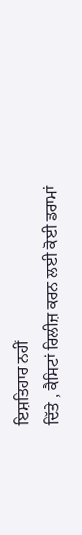ਇਸ਼ਤਿਹਾਰ ਨਹੀਂ
ਦਿੱਤੇ , ਕੈਸਿਟਾਂ ਰਿਲੀਜ਼ ਕਰਨ ਲਈ ਕੋਈ ਡਰਾਮਾਂ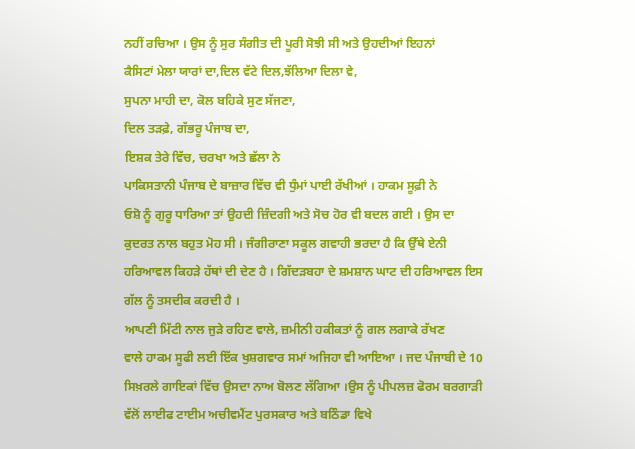ਨਹੀਂ ਰਚਿਆ । ਉਸ ਨੂੰ ਸੁਰ ਸੰਗੀਤ ਦੀ ਪੂਰੀ ਸੋਝੀ ਸੀ ਅਤੇ ਉਹਦੀਆਂ ਇਹਨਾਂ
ਕੈਸਿਟਾਂ ਮੇਲਾ ਯਾਰਾਂ ਦਾ,ਦਿਲ ਵੱਟੇ ਦਿਲ,ਝੱਲਿਆ ਦਿਲਾ ਵੇ,
ਸੁਪਨਾ ਮਾਹੀ ਦਾ, ਕੋਲ ਬਹਿਕੇ ਸੁਣ ਸੱਜਣਾ,
ਦਿਲ ਤੜਫ਼ੇ, ਗੱਭਰੂ ਪੰਜਾਬ ਦਾ,
ਇਸ਼ਕ ਤੇਰੇ ਵਿੱਚ, ਚਰਖਾ ਅਤੇ ਛੱਲਾ ਨੇ
ਪਾਕਿਸਤਾਨੀ ਪੰਜਾਬ ਦੇ ਬਾਜ਼ਾਰ ਵਿੱਚ ਵੀ ਧੁੰਮਾਂ ਪਾਈ ਰੱਖੀਆਂ । ਹਾਕਮ ਸੂਫ਼ੀ ਨੇ
ਓਸ਼ੋ ਨੂੰ ਗੁਰੂ ਧਾਰਿਆ ਤਾਂ ਉਹਦੀ ਜ਼ਿੰਦਗੀ ਅਤੇ ਸੋਚ ਹੋਰ ਵੀ ਬਦਲ ਗਈ । ਉਸ ਦਾ
ਕੁਦਰਤ ਨਾਲ ਬਹੁਤ ਮੋਹ ਸੀ । ਜੰਗੀਰਾਣਾ ਸਕੂਲ ਗਵਾਹੀ ਭਰਦਾ ਹੈ ਕਿ ਉੱਥੇ ਏਨੀ
ਹਰਿਆਵਲ ਕਿਹੜੇ ਹੱਥਾਂ ਦੀ ਦੇਣ ਹੈ । ਗਿੱਦੜਬਹਾ ਦੇ ਸ਼ਮਸ਼ਾਨ ਘਾਟ ਦੀ ਹਰਿਆਵਲ ਇਸ
ਗੱਲ ਨੂੰ ਤਸਦੀਕ ਕਰਦੀ ਹੈ ।
ਆਪਣੀ ਮਿੱਟੀ ਨਾਲ ਜੁੜੇ ਰਹਿਣ ਵਾਲੇ, ਜ਼ਮੀਨੀ ਹਕੀਕਤਾਂ ਨੂੰ ਗਲ ਲਗਾਕੇ ਰੱਖਣ
ਵਾਲੇ ਹਾਕਮ ਸੂਫੀ ਲਈ ਇੱਕ ਖੁਸ਼ਗਵਾਰ ਸਮਾਂ ਅਜਿਹਾ ਵੀ ਆਇਆ । ਜਦ ਪੰਜਾਬੀ ਦੇ 10
ਸਿਖ਼ਰਲੇ ਗਾਇਕਾਂ ਵਿੱਚ ਉਸਦਾ ਨਾਅ ਬੋਲਣ ਲੱਗਿਆ ।ਉਸ ਨੂੰ ਪੀਪਲਜ਼ ਫੋਰਮ ਬਰਗਾੜੀ
ਵੱਲੋਂ ਲਾਈਫ ਟਾਈਮ ਅਚੀਵਮੈਂਟ ਪੁਰਸਕਾਰ ਅਤੇ ਬਠਿੰਡਾ ਵਿਖੇ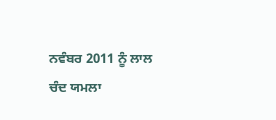ਨਵੰਬਰ 2011 ਨੂੰ ਲਾਲ
ਚੰਦ ਯਮਲਾ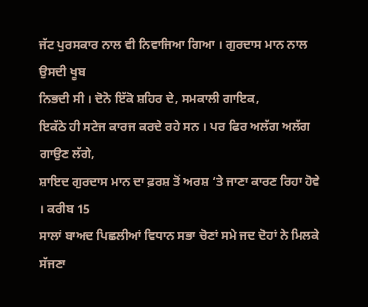ਜੱਟ ਪੁਰਸਕਾਰ ਨਾਲ ਵੀ ਨਿਵਾਜਿਆ ਗਿਆ । ਗੁਰਦਾਸ ਮਾਨ ਨਾਲ ਉਸਦੀ ਖੂਬ
ਨਿਭਦੀ ਸੀ । ਦੋਨੋ ਇੱਕੋ ਸ਼ਹਿਰ ਦੇ, ਸਮਕਾਲੀ ਗਾਇਕ,
ਇਕੱਠੇ ਹੀ ਸਟੇਜ ਕਾਰਜ ਕਰਦੇ ਰਹੇ ਸਨ । ਪਰ ਫਿਰ ਅਲੱਗ ਅਲੱਗ ਗਾਉਣ ਲੱਗੇ,
ਸ਼ਾਇਦ ਗੁਰਦਾਸ ਮਾਨ ਦਾ ਫ਼ਰਸ਼ ਤੋਂ ਅਰਸ਼ ‘ਤੇ ਜਾਣਾ ਕਾਰਣ ਰਿਹਾ ਹੋਵੇ । ਕਰੀਬ 15
ਸਾਲਾਂ ਬਾਅਦ ਪਿਛਲੀਆਂ ਵਿਧਾਨ ਸਭਾ ਚੋਣਾਂ ਸਮੇ ਜਦ ਦੋਹਾਂ ਨੇ ਮਿਲਕੇ ਸੱਜਣਾ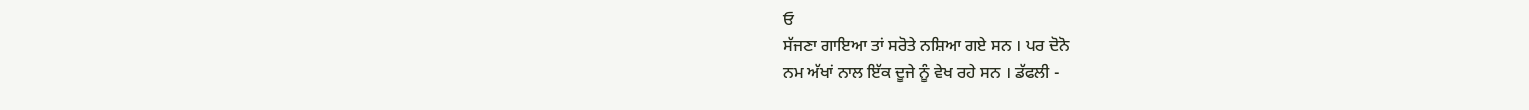ਓ
ਸੱਜਣਾ ਗਾਇਆ ਤਾਂ ਸਰੋਤੇ ਨਸ਼ਿਆ ਗਏ ਸਨ । ਪਰ ਦੋਨੋ
ਨਮ ਅੱਖਾਂ ਨਾਲ ਇੱਕ ਦੂਜੇ ਨੂੰ ਵੇਖ ਰਹੇ ਸਨ । ਡੱਫਲੀ -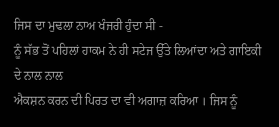ਜਿਸ ਦਾ ਮੁਢਲਾ ਨਾਅ ਖੰਜਰੀ ਹੁੰਦਾ ਸੀ -
ਨੂੰ ਸੱਭ ਤੋਂ ਪਹਿਲਾਂ ਹਾਕਮ ਨੇ ਹੀ ਸਟੇਜ ਉੱਤੇ ਲਿਆਂਦਾ ਅਤੇ ਗਾਇਕੀ ਦੇ ਨਾਲ ਨਾਲ
ਐਕਸ਼ਨ ਕਰਨ ਦੀ ਪਿਰਤ ਦਾ ਵੀ ਅਗਾਜ਼ ਕਰਿਆ । ਜਿਸ ਨੂੰ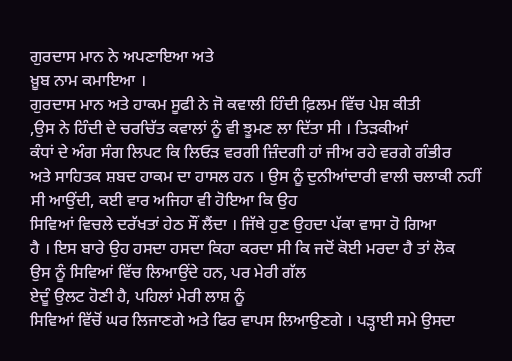ਗੁਰਦਾਸ ਮਾਨ ਨੇ ਅਪਣਾਇਆ ਅਤੇ
ਖ਼ੂਬ ਨਾਮ ਕਮਾਇਆ ।
ਗੁਰਦਾਸ ਮਾਨ ਅਤੇ ਹਾਕਮ ਸੂਫੀ ਨੇ ਜੋ ਕਵਾਲੀ ਹਿੰਦੀ ਫ਼ਿਲਮ ਵਿੱਚ ਪੇਸ਼ ਕੀਤੀ
,ਉਸ ਨੇ ਹਿੰਦੀ ਦੇ ਚਰਚਿੱਤ ਕਵਾਲਾਂ ਨੂੰ ਵੀ ਝੂਮਣ ਲਾ ਦਿੱਤਾ ਸੀ । ਤਿੜਕੀਆਂ
ਕੰਧਾਂ ਦੇ ਅੰਗ ਸੰਗ ਲਿਪਟ ਕਿ ਲਿਓੜ ਵਰਗੀ ਜ਼ਿੰਦਗੀ ਹਾਂ ਜੀਅ ਰਹੇ ਵਰਗੇ ਗੰਭੀਰ
ਅਤੇ ਸਾਹਿਤਕ ਸ਼ਬਦ ਹਾਕਮ ਦਾ ਹਾਸਲ ਹਨ । ਉਸ ਨੂੰ ਦੁਨੀਆਂਦਾਰੀ ਵਾਲੀ ਚਲਾਕੀ ਨਹੀਂ
ਸੀ ਆਉਂਦੀ, ਕਈ ਵਾਰ ਅਜਿਹਾ ਵੀ ਹੋਇਆ ਕਿ ਉਹ
ਸਿਵਿਆਂ ਵਿਚਲੇ ਦਰੱਖਤਾਂ ਹੇਠ ਸੌਂ ਲੈਂਦਾ । ਜਿੱਥੇ ਹੁਣ ਉਹਦਾ ਪੱਕਾ ਵਾਸਾ ਹੋ ਗਿਆ
ਹੈ । ਇਸ ਬਾਰੇ ਉਹ ਹਸਦਾ ਹਸਦਾ ਕਿਹਾ ਕਰਦਾ ਸੀ ਕਿ ਜਦੋਂ ਕੋਈ ਮਰਦਾ ਹੈ ਤਾਂ ਲੋਕ
ਉਸ ਨੂੰ ਸਿਵਿਆਂ ਵਿੱਚ ਲਿਆਉਂਦੇ ਹਨ, ਪਰ ਮੇਰੀ ਗੱਲ
ਏਦੂੰ ਉਲਟ ਹੋਣੀ ਹੈ, ਪਹਿਲਾਂ ਮੇਰੀ ਲਾਸ਼ ਨੂੰ
ਸਿਵਿਆਂ ਵਿੱਚੋਂ ਘਰ ਲਿਜਾਣਗੇ ਅਤੇ ਫਿਰ ਵਾਪਸ ਲਿਆਉਣਗੇ । ਪੜ੍ਹਾਈ ਸਮੇ ਉਸਦਾ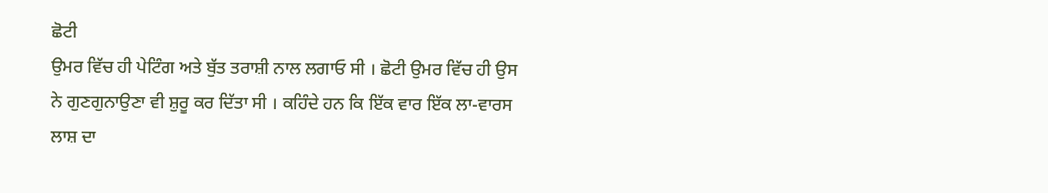ਛੋਟੀ
ਉਮਰ ਵਿੱਚ ਹੀ ਪੇਟਿੰਗ ਅਤੇ ਬੁੱਤ ਤਰਾਸ਼ੀ ਨਾਲ ਲਗਾਓ ਸੀ । ਛੋਟੀ ਉਮਰ ਵਿੱਚ ਹੀ ਉਸ
ਨੇ ਗੁਣਗੁਨਾਉਣਾ ਵੀ ਸ਼ੁਰੂ ਕਰ ਦਿੱਤਾ ਸੀ । ਕਹਿੰਦੇ ਹਨ ਕਿ ਇੱਕ ਵਾਰ ਇੱਕ ਲਾ-ਵਾਰਸ
ਲਾਸ਼ ਦਾ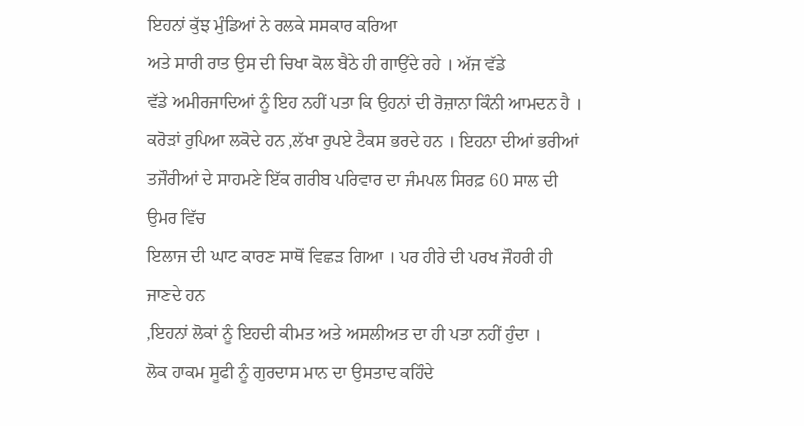ਇਹਨਾਂ ਕੁੱਝ ਮੁੰਡਿਆਂ ਨੇ ਰਲਕੇ ਸਸਕਾਰ ਕਰਿਆ
ਅਤੇ ਸਾਰੀ ਰਾਤ ਉਸ ਦੀ ਚਿਖਾ ਕੋਲ ਬੈਠੇ ਹੀ ਗਾਉਂਦੇ ਰਹੇ । ਅੱਜ ਵੱਡੇ
ਵੱਡੇ ਅਮੀਰਜਾਦਿਆਂ ਨੂੰ ਇਹ ਨਹੀਂ ਪਤਾ ਕਿ ਉਹਨਾਂ ਦੀ ਰੋਜ਼ਾਨਾ ਕਿੰਨੀ ਆਮਦਨ ਹੈ ।
ਕਰੋੜਾਂ ਰੁਪਿਆ ਲਕੋਦੇ ਹਨ ,ਲੱਖਾ ਰੁਪਏ ਟੈਕਸ ਭਰਦੇ ਹਨ । ਇਹਨਾ ਦੀਆਂ ਭਰੀਆਂ
ਤਜੌਰੀਆਂ ਦੇ ਸਾਹਮਣੇ ਇੱਕ ਗਰੀਬ ਪਰਿਵਾਰ ਦਾ ਜੰਮਪਲ ਸਿਰਫ਼ 60 ਸਾਲ ਦੀ ਉਮਰ ਵਿੱਚ
ਇਲਾਜ ਦੀ ਘਾਟ ਕਾਰਣ ਸਾਥੋਂ ਵਿਛੜ ਗਿਆ । ਪਰ ਹੀਰੇ ਦੀ ਪਰਖ ਜੌਹਰੀ ਹੀ ਜਾਣਦੇ ਹਨ
,ਇਹਨਾਂ ਲੋਕਾਂ ਨੂੰ ਇਹਦੀ ਕੀਮਤ ਅਤੇ ਅਸਲੀਅਤ ਦਾ ਹੀ ਪਤਾ ਨਹੀਂ ਹੁੰਦਾ ।
ਲੋਕ ਹਾਕਮ ਸੂਫੀ ਨੂੰ ਗੁਰਦਾਸ ਮਾਨ ਦਾ ਉਸਤਾਦ ਕਹਿੰਦੇ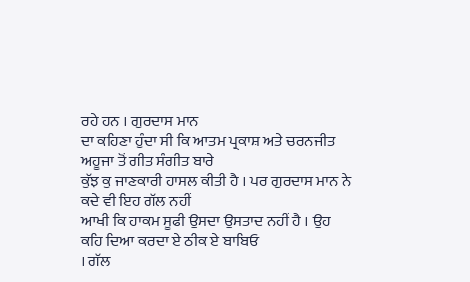ਰਹੇ ਹਨ । ਗੁਰਦਾਸ ਮਾਨ
ਦਾ ਕਹਿਣਾ ਹੁੰਦਾ ਸੀ ਕਿ ਆਤਮ ਪ੍ਰਕਾਸ਼ ਅਤੇ ਚਰਨਜੀਤ ਅਹੂਜਾ ਤੋਂ ਗੀਤ ਸੰਗੀਤ ਬਾਰੇ
ਕੁੱਝ ਕੁ ਜਾਣਕਾਰੀ ਹਾਸਲ ਕੀਤੀ ਹੈ । ਪਰ ਗੁਰਦਾਸ ਮਾਨ ਨੇ ਕਦੇ ਵੀ ਇਹ ਗੱਲ ਨਹੀਂ
ਆਖੀ ਕਿ ਹਾਕਮ ਸੂਫੀ ਉਸਦਾ ਉਸਤਾਦ ਨਹੀਂ ਹੈ । ਉਹ ਕਹਿ ਦਿਆ ਕਰਦਾ ਏ ਠੀਕ ਏ ਬਾਬਿਓ
। ਗੱਲ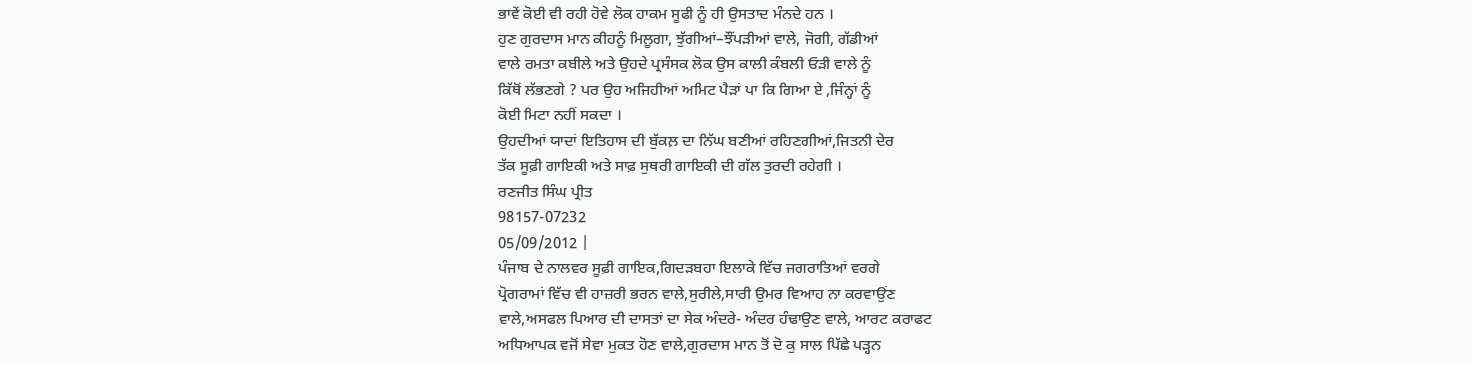ਭਾਵੇਂ ਕੋਈ ਵੀ ਰਹੀ ਹੋਵੇ ਲੋਕ ਹਾਕਮ ਸੂਫੀ ਨੂੰ ਹੀ ਉਸਤਾਦ ਮੰਨਦੇ ਹਨ ।
ਹੁਣ ਗੁਰਦਾਸ ਮਾਨ ਕੀਹਨੂੰ ਮਿਲੂਗਾ, ਝੁੱਗੀਆਂ–ਝੌਂਪੜੀਆਂ ਵਾਲੇ, ਜੋਗੀ, ਗੱਡੀਆਂ
ਵਾਲੇ ਰਮਤਾ ਕਬੀਲੇ ਅਤੇ ਉਹਦੇ ਪ੍ਰਸੰਸਕ ਲੋਕ ਉਸ ਕਾਲੀ ਕੰਬਲੀ ਓੜੀ ਵਾਲੇ ਨੂੰ
ਕਿੱਥੋਂ ਲੱਭਣਗੇ ? ਪਰ ਉਹ ਅਜਿਹੀਆਂ ਅਮਿਟ ਪੈੜਾਂ ਪਾ ਕਿ ਗਿਆ ਏ ,ਜਿੰਨ੍ਹਾਂ ਨੂੰ
ਕੋਈ ਮਿਟਾ ਨਹੀਂ ਸਕਦਾ ।
ਉਹਦੀਆਂ ਯਾਦਾਂ ਇਤਿਹਾਸ ਦੀ ਬੁੱਕਲ਼ ਦਾ ਨਿੱਘ ਬਣੀਆਂ ਰਹਿਣਗੀਆਂ,ਜਿਤਨੀ ਦੇਰ
ਤੱਕ ਸੂਫ਼ੀ ਗਾਇਕੀ ਅਤੇ ਸਾਫ਼ ਸੁਥਰੀ ਗਾਇਕੀ ਦੀ ਗੱਲ ਤੁਰਦੀ ਰਹੇਗੀ ।
ਰਣਜੀਤ ਸਿੰਘ ਪ੍ਰੀਤ
98157-07232
05/09/2012 |
ਪੰਜਾਬ ਦੇ ਨਾਲਵਰ ਸੂਫ਼ੀ ਗਾਇਕ,ਗਿਦੜਬਹਾ ਇਲਾਕੇ ਵਿੱਚ ਜਗਰਾਤਿਆਂ ਵਰਗੇ
ਪ੍ਰੋਗਰਾਮਾਂ ਵਿੱਚ ਵੀ ਹਾਜ਼ਰੀ ਭਰਨ ਵਾਲੇ,ਸੁਰੀਲੇ,ਸਾਰੀ ਉਮਰ ਵਿਆਹ ਨਾ ਕਰਵਾਉਂਣ
ਵਾਲੇ,ਅਸਫਲ ਪਿਆਰ ਦੀ ਦਾਸਤਾਂ ਦਾ ਸੇਕ ਅੰਦਰੇ- ਅੰਦਰ ਹੰਢਾਉਣ ਵਾਲੇ, ਆਰਟ ਕਰਾਫਟ
ਅਧਿਆਪਕ ਵਜੋਂ ਸੇਵਾ ਮੁਕਤ ਹੋਣ ਵਾਲੇ,ਗੁਰਦਾਸ ਮਾਨ ਤੋਂ ਦੋ ਕੁ ਸਾਲ ਪਿੱਛੇ ਪੜ੍ਹਨ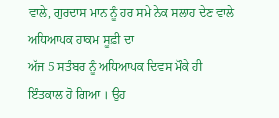ਵਾਲੇ, ਗੁਰਦਾਸ ਮਾਨ ਨੂੰ ਹਰ ਸਮੇ ਨੇਕ ਸਲਾਹ ਦੇਣ ਵਾਲੇ ਅਧਿਆਪਕ ਹਾਕਮ ਸੂਫ਼ੀ ਦਾ
ਅੱਜ 5 ਸਤੰਬਰ ਨੂੰ ਅਧਿਆਪਕ ਦਿਵਸ ਮੌਕੇ ਹੀ ਇੰਤਕਾਲ ਹੋ ਗਿਆ । ਉਹ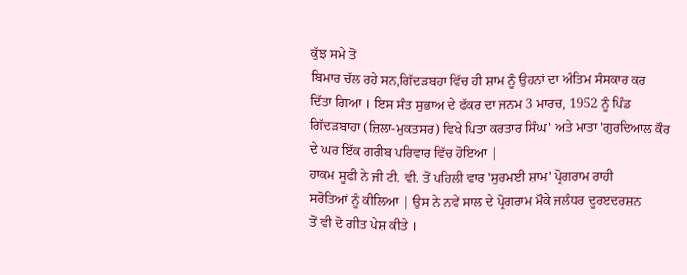ਕੁੱਝ ਸਮੇ ਤੋਂ
ਬਿਮਾਰ ਚੱਲ ਰਹੇ ਸਨ,ਗਿੱਦੜਬਹਾ ਵਿੱਚ ਹੀ ਸ਼ਾਮ ਨੂੰ ਉਹਨਾਂ ਦਾ ਅੰਤਿਮ ਸੰਸਕਾਰ ਕਰ
ਦਿੱਤਾ ਗਿਆ । ਇਸ ਸੰਤ ਸੁਭਾਅ ਦੇ ਫੱਕਰ ਦਾ ਜਨਮ 3 ਮਾਰਚ, 1952 ਨੂੰ ਪਿੰਡ
ਗਿੱਦੜਬਾਹਾ (ਜ਼ਿਲਾ-ਮੁਕਤਸਰ) ਵਿਖੇ ਪਿਤਾ ਕਰਤਾਰ ਸਿੰਘ' ਅਤੇ ਮਾਤਾ 'ਗੁਰਦਿਆਲ ਕੌਰ
ਦੇ ਘਰ ਇੱਕ ਗਰੀਬ ਪਰਿਵਾਰ ਵਿੱਚ ਹੋਇਆ |
ਹਾਕਮ ਸੂਫੀ ਨੇ ਜੀ ਟੀ. ਵੀ. ਤੋਂ ਪਹਿਲੀ ਵਾਰ 'ਸੁਰਮਈ ਸ਼ਾਮ' ਪ੍ਰੋਗਰਾਮ ਰਾਹੀ
ਸਰੋਤਿਆਂ ਨੂੰ ਕੀਲਿਆ | ਉਸ ਨੇ ਨਵੇਂ ਸਾਲ ਦੇ ਪ੍ਰੋਗਰਾਮ ਮੌਕੇ ਜਲੰਧਰ ਦੂਰੲਦਰਸ਼ਨ
ਤੋਂ ਵੀ ਦੋ ਗੀਤ ਪੇਸ਼ ਕੀਤੇ ।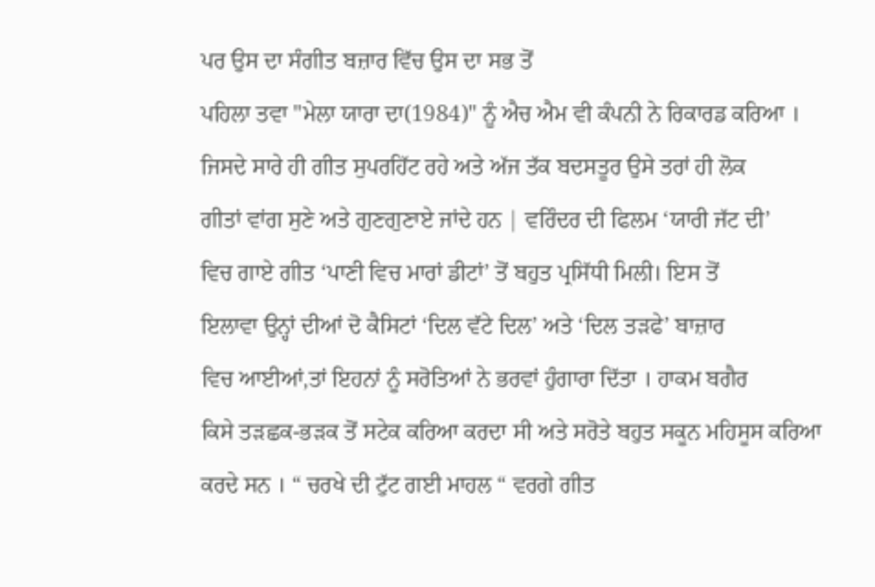ਪਰ ਉਸ ਦਾ ਸੰਗੀਤ ਬਜ਼ਾਰ ਵਿੱਚ ਉਸ ਦਾ ਸਭ ਤੋਂ
ਪਹਿਲਾ ਤਵਾ "ਮੇਲਾ ਯਾਰਾ ਦਾ(1984)" ਨੂੰ ਐਚ ਐਮ ਵੀ ਕੰਪਨੀ ਨੇ ਰਿਕਾਰਡ ਕਰਿਆ ।
ਜਿਸਦੇ ਸਾਰੇ ਹੀ ਗੀਤ ਸੁਪਰਹਿੱਟ ਰਹੇ ਅਤੇ ਅੱਜ ਤੱਕ ਬਦਸਤੂਰ ਉਸੇ ਤਰਾਂ ਹੀ ਲੋਕ
ਗੀਤਾਂ ਵਾਂਗ ਸੁਣੇ ਅਤੇ ਗੁਣਗੁਣਾਏ ਜਾਂਦੇ ਹਨ | ਵਰਿੰਦਰ ਦੀ ਫਿਲਮ ‘ਯਾਰੀ ਜੱਟ ਦੀ’
ਵਿਚ ਗਾਏ ਗੀਤ ‘ਪਾਣੀ ਵਿਚ ਮਾਰਾਂ ਡੀਟਾਂ’ ਤੋਂ ਬਹੁਤ ਪ੍ਰਸਿੱਧੀ ਮਿਲੀ। ਇਸ ਤੋਂ
ਇਲਾਵਾ ਉਨ੍ਹਾਂ ਦੀਆਂ ਦੋ ਕੈਸਿਟਾਂ ‘ਦਿਲ ਵੱਟੇ ਦਿਲ’ ਅਤੇ ‘ਦਿਲ ਤੜਫੇ’ ਬਾਜ਼ਾਰ
ਵਿਚ ਆਈਆਂ,ਤਾਂ ਇਹਨਾਂ ਨੂੰ ਸਰੋਤਿਆਂ ਨੇ ਭਰਵਾਂ ਹੁੰਗਾਰਾ ਦਿੱਤਾ । ਹਾਕਮ ਬਗੈਰ
ਕਿਸੇ ਤੜਛਕ-ਭੜਕ ਤੋਂ ਸਟੇਕ ਕਰਿਆ ਕਰਦਾ ਸੀ ਅਤੇ ਸਰੋਤੇ ਬਹੁਤ ਸਕੂਨ ਮਹਿਸੂਸ ਕਰਿਆ
ਕਰਦੇ ਸਨ । “ ਚਰਖੇ ਦੀ ਟੁੱਟ ਗਈ ਮਾਹਲ “ ਵਰਗੇ ਗੀਤ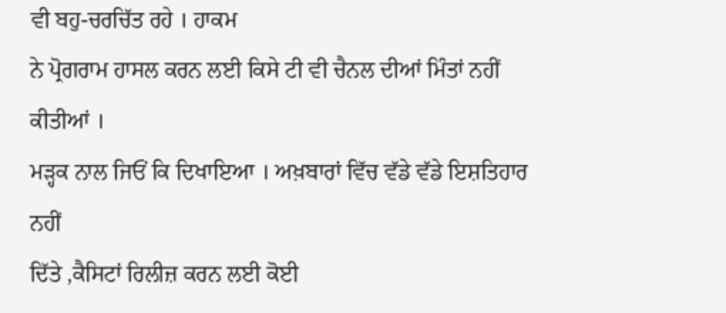ਵੀ ਬਹੁ-ਚਰਚਿੱਤ ਰਹੇ । ਹਾਕਮ
ਨੇ ਪ੍ਰੋਗਰਾਮ ਹਾਸਲ ਕਰਨ ਲਈ ਕਿਸੇ ਟੀ ਵੀ ਚੈਨਲ ਦੀਆਂ ਮਿੰਤਾਂ ਨਹੀਂ ਕੀਤੀਆਂ ।
ਮੜ੍ਹਕ ਨਾਲ ਜਿਓਂ ਕਿ ਦਿਖਾਇਆ । ਅਖ਼ਬਾਰਾਂ ਵਿੱਚ ਵੱਡੇ ਵੱਡੇ ਇਸ਼ਤਿਹਾਰ ਨਹੀਂ
ਦਿੱਤੇ ,ਕੈਸਿਟਾਂ ਰਿਲੀਜ਼ ਕਰਨ ਲਈ ਕੋਈ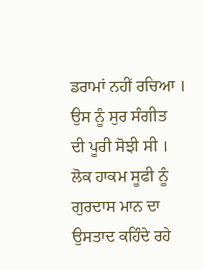ਡਰਾਮਾਂ ਨਹੀਂ ਰਚਿਆ । ਉਸ ਨੂੰ ਸੁਰ ਸੰਗੀਤ
ਦੀ ਪੂਰੀ ਸੋਝੀ ਸੀ ।
ਲੋਕ ਹਾਕਮ ਸੂਫੀ ਨੂੰ ਗੁਰਦਾਸ ਮਾਨ ਦਾ ਉਸਤਾਦ ਕਹਿੰਦੇ ਰਹੇ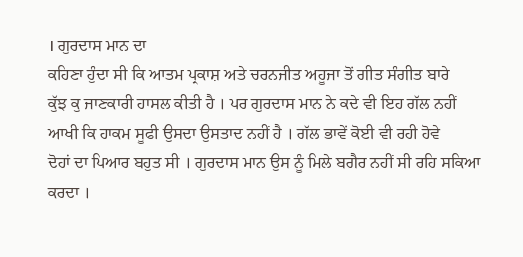। ਗੁਰਦਾਸ ਮਾਨ ਦਾ
ਕਹਿਣਾ ਹੁੰਦਾ ਸੀ ਕਿ ਆਤਮ ਪ੍ਰਕਾਸ਼ ਅਤੇ ਚਰਨਜੀਤ ਅਹੂਜਾ ਤੋਂ ਗੀਤ ਸੰਗੀਤ ਬਾਰੇ
ਕੁੱਝ ਕੁ ਜਾਣਕਾਰੀ ਹਾਸਲ ਕੀਤੀ ਹੈ । ਪਰ ਗੁਰਦਾਸ ਮਾਨ ਨੇ ਕਦੇ ਵੀ ਇਹ ਗੱਲ ਨਹੀਂ
ਆਖੀ ਕਿ ਹਾਕਮ ਸੂਫੀ ਉਸਦਾ ਉਸਤਾਦ ਨਹੀਂ ਹੈ । ਗੱਲ ਭਾਵੇਂ ਕੋਈ ਵੀ ਰਹੀ ਹੋਵੇ
ਦੋਹਾਂ ਦਾ ਪਿਆਰ ਬਹੁਤ ਸੀ । ਗੁਰਦਾਸ ਮਾਨ ਉਸ ਨੂੰ ਮਿਲੇ ਬਗੈਰ ਨਹੀਂ ਸੀ ਰਹਿ ਸਕਿਆ
ਕਰਦਾ ।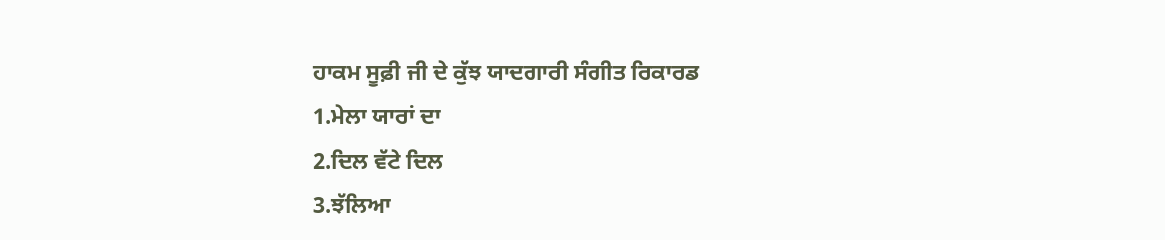ਹਾਕਮ ਸੂਫ਼ੀ ਜੀ ਦੇ ਕੁੱਝ ਯਾਦਗਾਰੀ ਸੰਗੀਤ ਰਿਕਾਰਡ
1.ਮੇਲਾ ਯਾਰਾਂ ਦਾ
2.ਦਿਲ ਵੱਟੇ ਦਿਲ
3.ਝੱਲਿਆ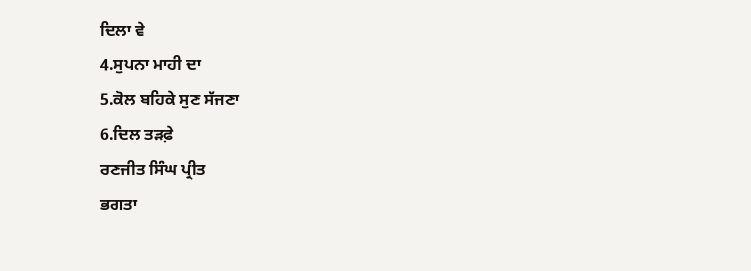ਦਿਲਾ ਵੇ
4.ਸੁਪਨਾ ਮਾਹੀ ਦਾ
5.ਕੋਲ ਬਹਿਕੇ ਸੁਣ ਸੱਜਣਾ
6.ਦਿਲ ਤੜਫ਼ੇ
ਰਣਜੀਤ ਸਿੰਘ ਪ੍ਰੀਤ
ਭਗਤਾ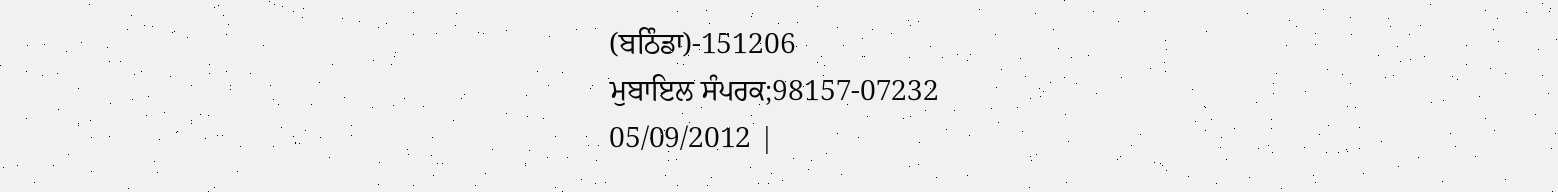(ਬਠਿੰਡਾ)-151206
ਮੁਬਾਇਲ ਸੰਪਰਕ;98157-07232
05/09/2012 |